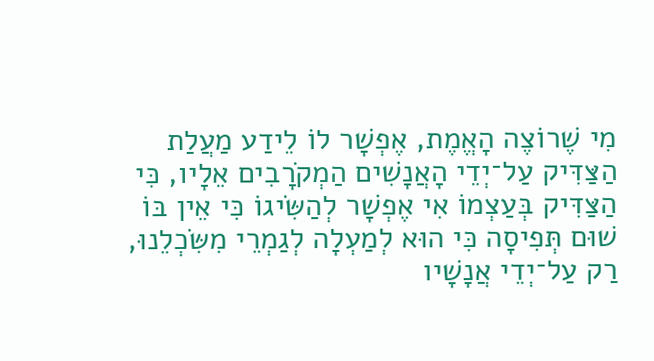מִי שֶׁרוֹצֶה הָאֱמֶת, אֶפְשָׁר לוֹ לֵידַע מַעֲלַת הַצַּדִּיק עַל־יְדֵי הָאֲנָשִׁים הַמְקֹרָבִים אֵלָיו, כִּי הַצַּדִּיק בְּעַצְמוֹ אִי אֶפְשָׁר לְהַשִּׂיגוֹ כִּי אֵין בּוֹ שׁוּם תְּפִיסָה כִּי הוּא לְמַעְלָה לְגַמְרֵי מִשִּׂכְלֵנוּ, רַק עַל־יְדֵי אֲנָשָׁיו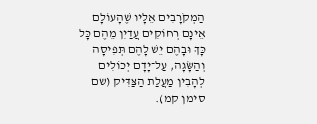הַמְקֹרָבִים אֵלָיו שֶׁהָעוֹלָם אֵינָם רְחוֹקִים עֲדַיִן מֵהֶם כָּל כָּךְ וּבָהֶם יֵשׁ לָהֶם תְּפִיסָה וְהַשָּׂגָה, עַל־יָדָם יְכוֹלִים לְהָבִין מַעֲלַת הַצַּדִּיק (שם סימן קמ).